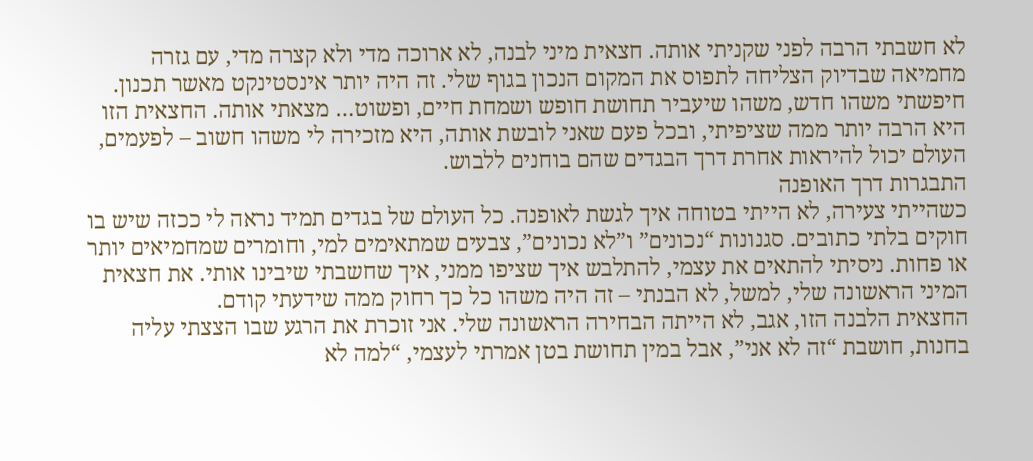לא חשבתי הרבה לפני שקניתי אותה. חצאית מיני לבנה, לא ארוכה מדי ולא קצרה מדי, עם גזרה מחמיאה שבדיוק הצליחה לתפוס את המקום הנכון בגוף שלי. זה היה יותר אינסטינקט מאשר תכנון. חיפשתי משהו חדש, משהו שיעביר תחושת חופש ושמחת חיים, ופשוט… מצאתי אותה. החצאית הזו היא הרבה יותר ממה שציפיתי, ובכל פעם שאני לובשת אותה, היא מזכירה לי משהו חשוב – לפעמים, העולם יכול להיראות אחרת דרך הבגדים שהם בוחנים ללבוש.
התבגרות דרך האופנה
כשהייתי צעירה, לא הייתי בטוחה איך לגשת לאופנה. כל העולם של בגדים תמיד נראה לי ככזה שיש בו חוקים בלתי כתובים. סגנונות “נכונים” ו”לא נכונים”, צבעים שמתאימים למי, וחומרים שמחמיאים יותר או פחות. ניסיתי להתאים את עצמי, להתלבש איך שציפו ממני, איך שחשבתי שיבינו אותי. את חצאית המיני הראשונה שלי, למשל, לא הבנתי – זה היה משהו כל כך רחוק ממה שידעתי קודם.
החצאית הלבנה הזו, אגב, לא הייתה הבחירה הראשונה שלי. אני זוכרת את הרגע שבו הצצתי עליה בחנות, חושבת “זה לא אני”, אבל במין תחושת בטן אמרתי לעצמי, “למה לא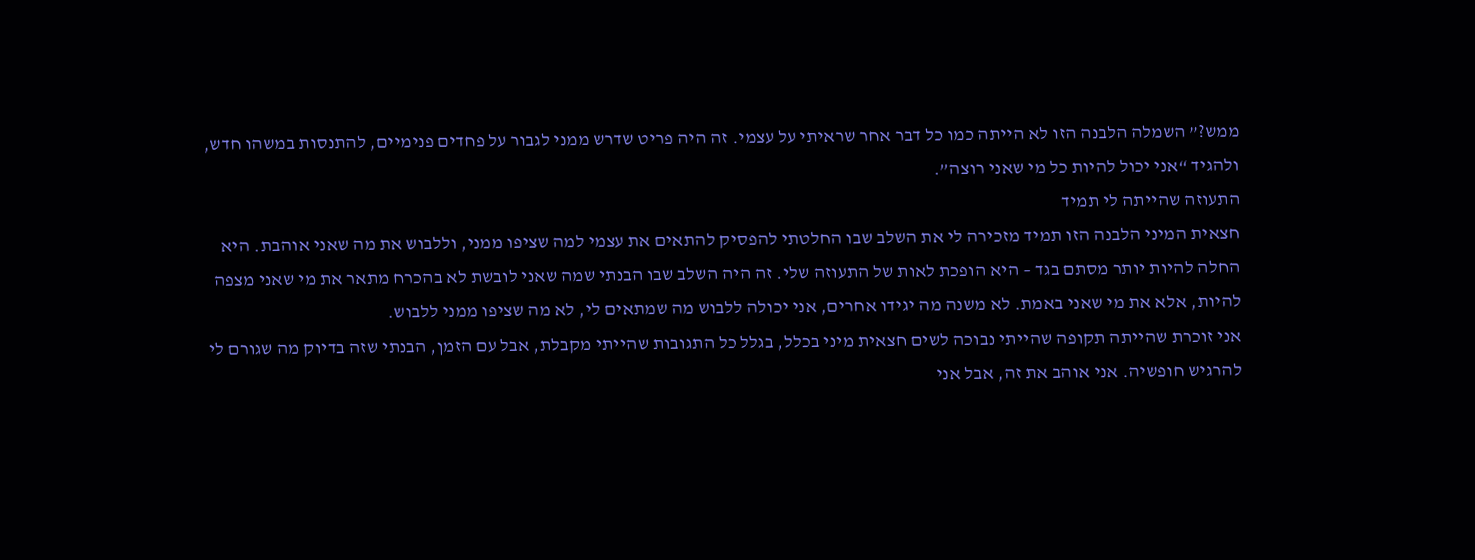ממש?” השמלה הלבנה הזו לא הייתה כמו כל דבר אחר שראיתי על עצמי. זה היה פריט שדרש ממני לגבור על פחדים פנימיים, להתנסות במשהו חדש, ולהגיד “אני יכול להיות כל מי שאני רוצה”.
התעוזה שהייתה לי תמיד
חצאית המיני הלבנה הזו תמיד מזכירה לי את השלב שבו החלטתי להפסיק להתאים את עצמי למה שציפו ממני, וללבוש את מה שאני אוהבת. היא החלה להיות יותר מסתם בגד – היא הופכת לאות של התעוזה שלי. זה היה השלב שבו הבנתי שמה שאני לובשת לא בהכרח מתאר את מי שאני מצפה להיות, אלא את מי שאני באמת. לא משנה מה יגידו אחרים, אני יכולה ללבוש מה שמתאים לי, לא מה שציפו ממני ללבוש.
אני זוכרת שהייתה תקופה שהייתי נבוכה לשים חצאית מיני בכלל, בגלל כל התגובות שהייתי מקבלת, אבל עם הזמן, הבנתי שזה בדיוק מה שגורם לי להרגיש חופשיה. אני אוהב את זה, אבל אני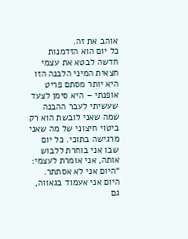אוהב את זה.
כל יום הוא הזדמנות חדשה לבטא את עצמי
חצאית המיני הלבנה הזו היא יותר מסתם פריט אופנתי – היא סימן לצעד שעשיתי לעבר ההבנה שמה שאני לובשת הוא רק ביטוי חיצוני של מה שאני מרגישה בתוכי. כל יום שבו אני בוחרת ללבוש אותה, אני אומרת לעצמי: “היום אני לא אסתתר. היום אני אעמוד בגאווה, גם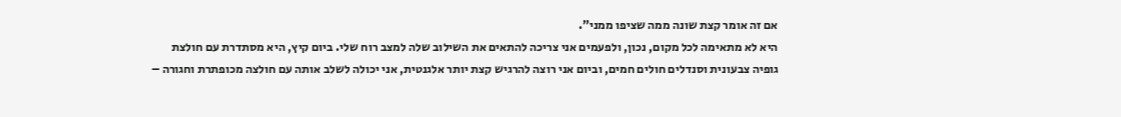אם זה אומר קצת שונה ממה שציפו ממני”.
היא לא מתאימה לכל מקום, נכון, ולפעמים אני צריכה להתאים את השילוב שלה למצב רוח שלי. ביום קיץ, היא מסתדרת עם חולצת גופיה צבעונית וסנדלים חולים חמים, וביום אני רוצה להרגיש קצת יותר אלגנטית, אני יכולה לשלב אותה עם חולצה מכופתרת וחגורה –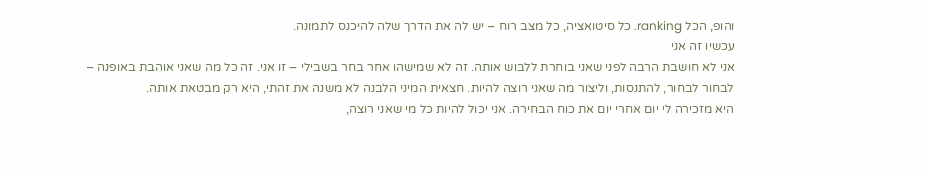והופ, הכל ranking. כל סיטואציה, כל מצב רוח – יש לה את הדרך שלה להיכנס לתמונה.
עכשיו זה אני
אני לא חושבת הרבה לפני שאני בוחרת ללבוש אותה. זה לא שמישהו אחר בחר בשבילי – זו אני. זה כל מה שאני אוהבת באופנה – לבחור לבחור, להתנסות, וליצור מה שאני רוצה להיות. חצאית המיני הלבנה לא משנה את זהתי, היא רק מבטאת אותה.
היא מזכירה לי יום אחרי יום את כוח הבחירה. אני יכול להיות כל מי שאני רוצה,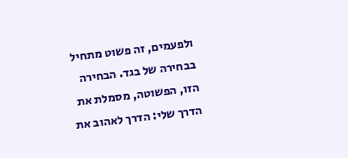ולפעמים, זה פשוט מתחיל בבחירה של בגד. הבחירה הזו, הפשוטה, מסמלת את הדרך שלי: הדרך לאהוב את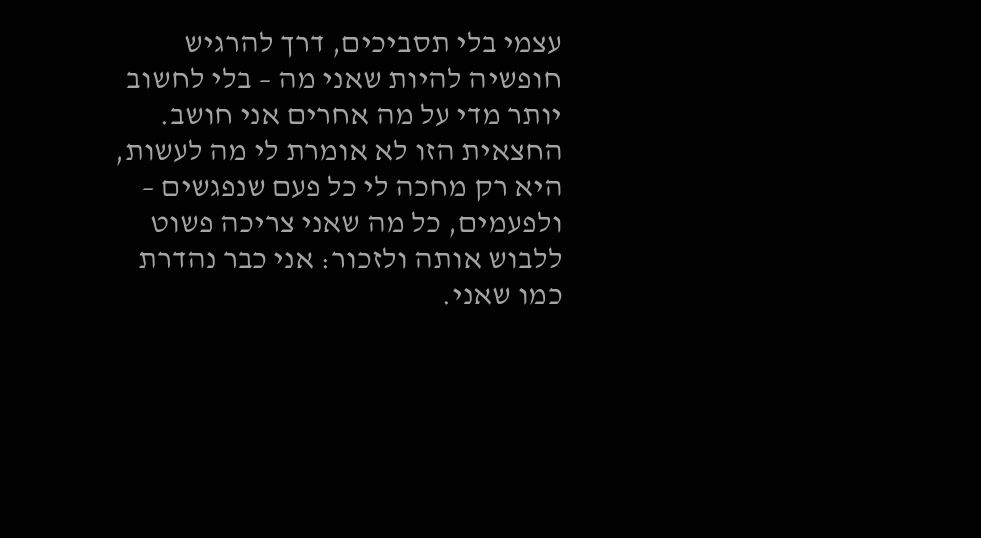עצמי בלי תסביכים, דרך להרגיש חופשיה להיות שאני מה – בלי לחשוב יותר מדי על מה אחרים אני חושב.
החצאית הזו לא אומרת לי מה לעשות, היא רק מחכה לי כל פעם שנפגשים – ולפעמים, כל מה שאני צריכה פשוט ללבוש אותה ולזכור: אני כבר נהדרת כמו שאני.